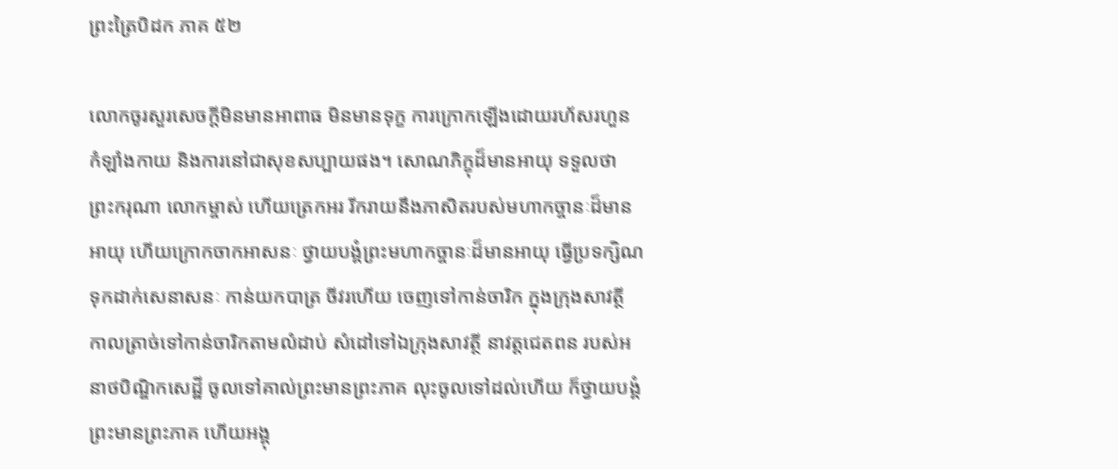ព្រះត្រៃបិដក ភាគ ៥២

លោកចូរសួរសេចក្តីមិនមានអាពាធ មិនមានទុក្ខ ការក្រោកឡើងដោយរហ័សរហួន កំឡាំងកាយ និងការនៅជាសុខសប្បាយផង។ សោណភិក្ខុដ៏មានអាយុ ទទួលថា ព្រះករុណា លោកម្ចាស់ ហើយត្រេកអរ រីករាយនឹងភាសិតរបស់មហាកច្ចានៈដ៏មានអាយុ ហើយក្រោកចាកអាសនៈ ថ្វាយបង្គំព្រះមហាកច្ចានៈដ៏មានអាយុ ធ្វើប្រទក្សិណ ទុកដាក់សេនាសនៈ កាន់យកបាត្រ ចីវរហើយ ចេញទៅកាន់ចារិក ក្នុងក្រុងសាវត្ថី កាលត្រាច់ទៅកាន់ចារិកតាមលំដាប់ សំដៅទៅឯក្រុងសាវត្ថី នាវត្តជេតពន របស់អនាថបិណ្ឌិកសេដ្ឋី ចូលទៅគាល់ព្រះមានព្រះភាគ លុះចូលទៅដល់ហើយ ក៏ថ្វាយបង្គំព្រះមានព្រះភាគ ហើយអង្គុ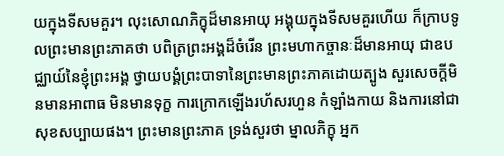យក្នុងទីសមគួរ។ លុះសោណភិក្ខុដ៏មានអាយុ អង្គុយក្នុងទីសមគួរហើយ ក៏ក្រាបទូលព្រះមានព្រះភាគថា បពិត្រព្រះអង្គដ៏ចំរើន ព្រះមហាកច្ចានៈដ៏មានអាយុ ជាឧបជ្ឈាយ៍នៃខ្ញុំព្រះអង្គ ថ្វាយបង្គំព្រះបាទានៃព្រះមានព្រះភាគដោយត្បូង សួរសេចក្តីមិនមានអាពាធ មិនមានទុក្ខ ការក្រោកឡើងរហ័សរហួន កំឡាំងកាយ និងការនៅជាសុខសប្បាយផង។ ព្រះមានព្រះភាគ ទ្រង់សួរថា ម្នាលភិក្ខុ អ្នក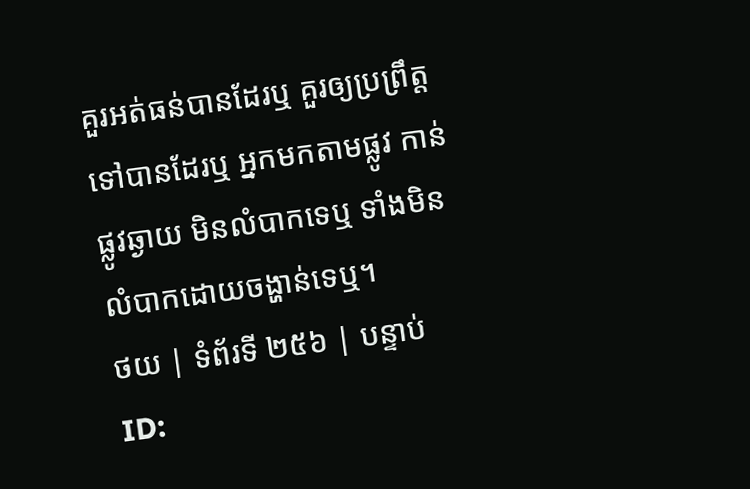គួរអត់ធន់បានដែរឬ គួរឲ្យប្រព្រឹត្តទៅបានដែរឬ អ្នកមកតាមផ្លូវ កាន់ផ្លូវឆ្ងាយ មិនលំបាកទេឬ ទាំងមិនលំបាកដោយចង្ហាន់ទេឬ។
ថយ | ទំព័រទី ២៥៦ | បន្ទាប់
ID: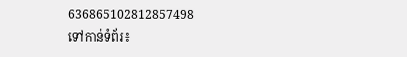636865102812857498
ទៅកាន់ទំព័រ៖